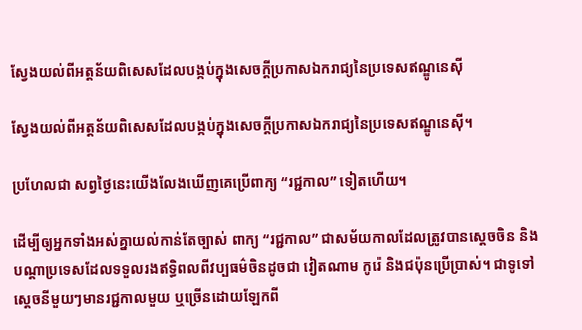ស្វែងយល់ពីអត្តន័យពិសេសដែលបង្កប់ក្នុងសេចក្តីប្រកាសឯករាជ្យនៃប្រទេសឥណ្ឌូនេស៊ី

ស្វែងយល់ពីអត្តន័យពិសេសដែលបង្កប់ក្នុងសេចក្តីប្រកាសឯករាជ្យនៃប្រទេសឥណ្ឌូនេស៊ី។

ប្រហែលជា សព្វថ្ងៃនេះយើងលែងឃើញគេប្រើពាក្យ “រជ្ជកាល” ទៀតហើយ។

ដើម្បីឲ្យអ្នកទាំងអស់គ្នាយល់កាន់តែច្បាស់ ពាក្យ “រជ្ជកាល” ជាសម័យកាលដែលត្រូវបានស្តេចចិន និងបណ្តាប្រទេសដែលទទួលរងឥទ្ធិពលពីវប្បធម៌ចិនដូចជា វៀតណាម កូរ៉េ និងជប៉ុនប្រើប្រាស់។ ជាទូទៅស្តេចនីមួយៗមានរជ្ជកាលមួយ ឬច្រើនដោយឡែកពី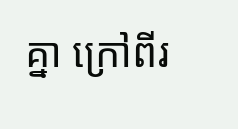គ្នា ក្រៅពីរ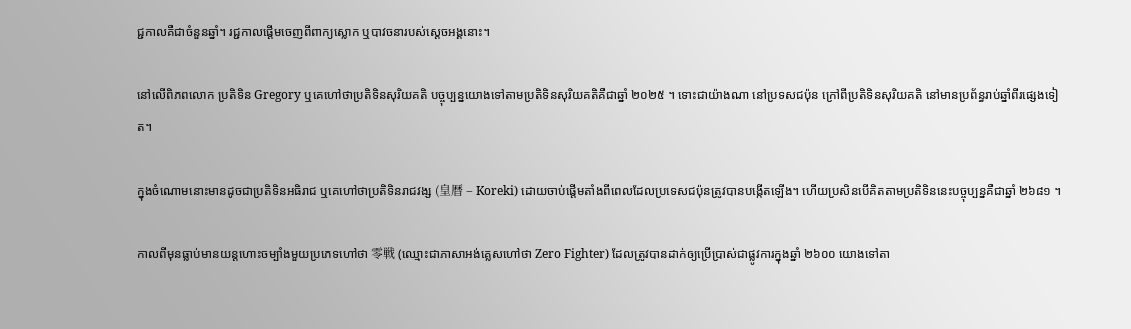ជ្ជកាលគឺជាចំនួនឆ្នាំ។ រជ្ជកាលផ្តើមចេញពីពាក្យស្លោក ឬបាវចនារបស់ស្តេចអង្គនោះ។

នៅលើពិភពលោក ប្រតិទិន Gregory ឬគេហៅថាប្រតិទិនសុរិយគតិ បច្ចុប្បន្នយោងទៅតាមប្រតិទិនសុរិយគតិគឺជាឆ្នាំ ២០២៥ ។ ទោះជាយ៉ាងណា នៅប្រទសជប៉ុន ក្រៅពីប្រតិទិនសុរិយគតិ នៅមានប្រព័ន្ធរាប់ឆ្នាំពីរផ្សេងទៀត។

ក្នុងចំណោមនោះមានដូចជាប្រតិទិនអធិរាជ ឬគេហៅថាប្រតិទិនរាជវង្ស (皇暦 – Koreki) ដោយចាប់ផ្តើមតាំងពីពេលដែលប្រទេសជប៉ុនត្រូវបានបង្កើតឡើង។ ហើយប្រសិនបើគិតតាមប្រតិទិននេះបច្ចុប្បន្នគឺជាឆ្នាំ ២៦៨១ ។

កាលពីមុនធ្លាប់មានយន្តហោះចម្បាំងមួយប្រភេទហៅថា 零戦 (ឈ្មោះជាភាសាអង់គ្លេសហៅថា Zero Fighter) ដែលត្រូវបានដាក់ឲ្យប្រើប្រាស់ជាផ្លូវការក្នុងឆ្នាំ ២៦០០ យោងទៅតា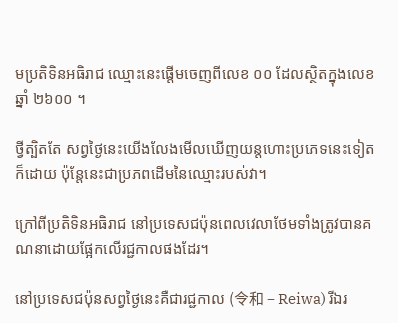មប្រតិទិនអធិរាជ ឈ្មោះនេះផ្តើមចេញពីលេខ ០០ ដែលស្ថិតក្នុងលេខឆ្នាំ ២៦០០ ។

ថ្វីត្បិតតែ សព្វថ្ងៃនេះយើងលែងមើលឃើញយន្តហោះប្រភេទនេះទៀតក៏ដោយ ប៉ុន្តែនេះជាប្រភពដើមនៃឈ្មោះរបស់វា។

ក្រៅពីប្រតិទិនអធិរាជ នៅប្រទេសជប៉ុនពេលវេលាថែមទាំងត្រូវបានគណនាដោយផ្អែកលើរជ្ជកាលផងដែរ។

នៅប្រទេសជប៉ុនសព្វថ្ងៃនេះគឺជារជ្ជកាល (令和 – Reiwa) រីឯរ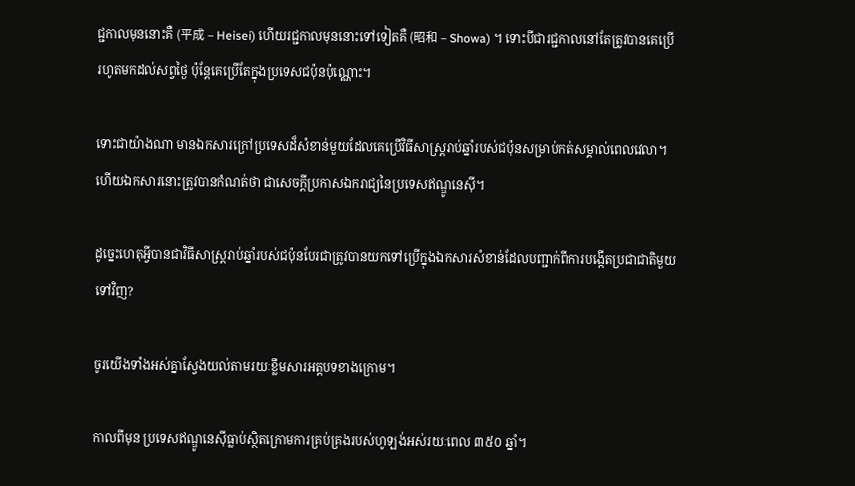ជ្ជកាលមុននោះគឺ (平成 – Heisei) ហើយរជ្ជកាលមុននោះទៅទៀតគឺ (昭和 – Showa) ។ ទោះបីជារជ្ជកាលនៅតែត្រូវបានគេប្រើរហូតមកដល់សព្វថ្ងៃ ប៉ុន្តែគេប្រើតែក្នុងប្រទេសជប៉ុនប៉ុណ្ណោះ។

ទោះជាយ៉ាងណា មានឯកសារក្រៅប្រទេសដ៏សំខាន់មួយដែលគេប្រើវិធីសាស្រ្តរាប់ឆ្នាំរបស់ជប៉ុនសម្រាប់កត់សម្គាល់ពេលវេលា។ ហើយឯកសារនោះត្រូវបានកំណត់ថា ជាសេចក្តីប្រកាសឯករាជ្យនៃប្រទេសឥណ្ឌូនេស៊ី។

ដូច្នេះហេតុអ្វីបានជាវិធីសាស្រ្តរាប់ឆ្នាំរបស់ជប៉ុនបែរជាត្រូវបានយកទៅប្រើក្នុងឯកសារសំខាន់ដែលបញ្ជាក់ពីការបង្កើតប្រជាជាតិមួយទៅវិញ?

ចូរយើងទាំងអស់គ្នាស្វែងយល់តាមរយៈខ្លឹមសារអត្តបទខាងក្រោម។

កាលពីមុន ប្រទេសឥណ្ឌូនេស៊ីធ្លាប់ស្ថិតក្រោមការគ្រប់គ្រងរបស់ហូឡង់អស់រយៈពេល ៣៥០ ឆ្នាំ។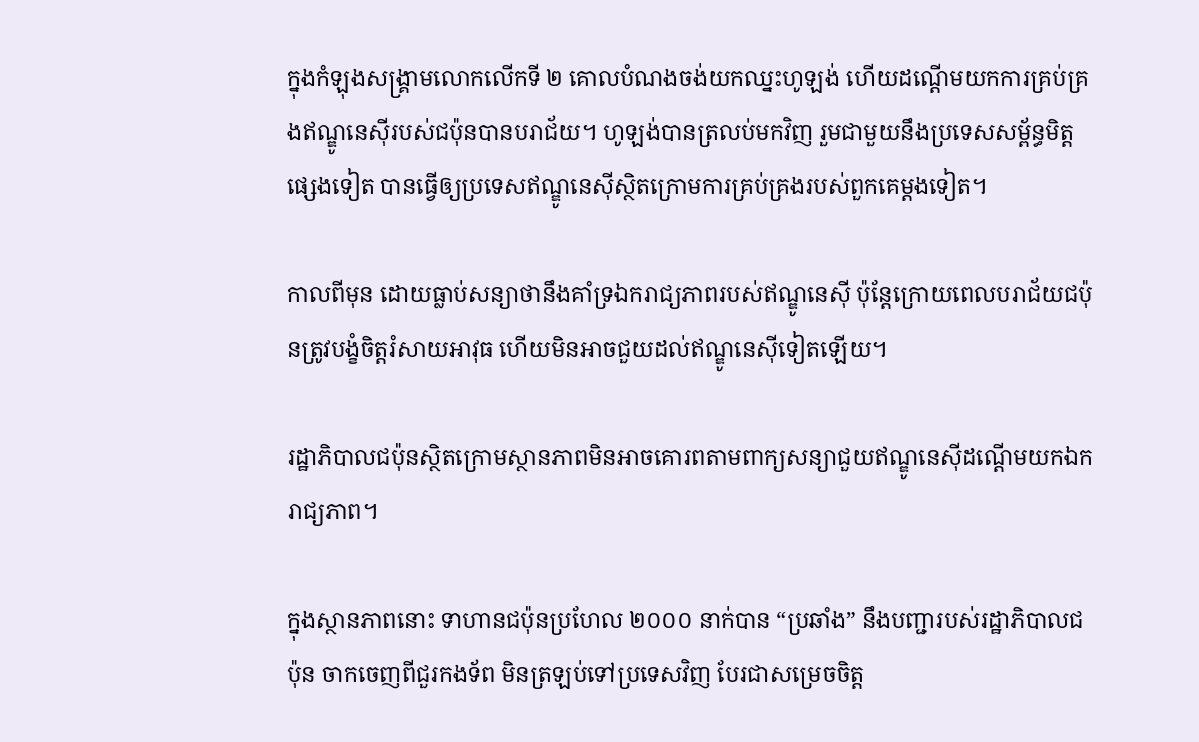ក្នុងកំឡុងសង្គ្រាមលោកលើកទី ២ គោលបំណងចង់យកឈ្នះហូឡង់ ហើយដណ្តើមយកការគ្រប់គ្រងឥណ្ឌូនេស៊ីរបស់ជប៉ុនបានបរាជ័យ។ ហូឡង់បានត្រលប់មកវិញ រួមជាមួយនឹងប្រទេសសម្ព័ន្ធមិត្តផ្សេងទៀត បានធ្វើឲ្យប្រទេសឥណ្ឌូនេស៊ីស្ថិតក្រោមការគ្រប់គ្រងរបស់ពួកគេម្តងទៀត។

កាលពីមុន ដោយធ្លាប់សន្យាថានឹងគាំទ្រឯករាជ្យភាពរបស់ឥណ្ឌូនេស៊ី ប៉ុន្តែក្រោយពេលបរាជ័យជប៉ុនត្រូវបង្ខំចិត្តរំសាយអាវុធ ហើយមិនអាចជួយដល់ឥណ្ឌូនេស៊ីទៀតឡើយ។

រដ្ឋាភិបាលជប៉ុនស្ថិតក្រោមស្ថានភាពមិនអាចគោរពតាមពាក្យសន្យាជួយឥណ្ឌូនេស៊ីដណ្តើមយកឯករាជ្យភាព។

ក្នុងស្ថានភាពនោះ ទាហានជប៉ុនប្រហែល ២០០០ នាក់បាន “ប្រឆាំង” នឹងបញ្ជារបស់រដ្ឋាភិបាលជប៉ុន ចាកចេញពីជួរកងទ័ព មិនត្រឡប់ទៅប្រទេសវិញ បែរជាសម្រេចចិត្ត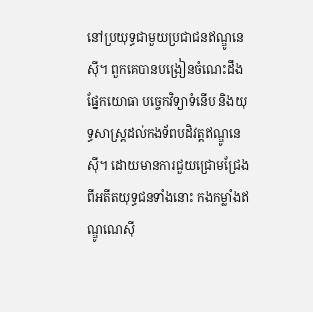នៅប្រយុទ្ធជាមួយប្រជាជនឥណ្ឌូនេស៊ី។ ពួកគេបានបង្រៀនចំណេះដឹងផ្នែកយោធា បច្ចេកវិទ្យាទំនើប និងយុទ្ធសាស្ត្រដល់កងទ័ពបដិវត្តឥណ្ឌូនេស៊ី។ ដោយមានការជួយជ្រោមជ្រែងពីអតីតយុទ្ធជនទាំងនោះ កងកម្លាំងឥណ្ឌូណេស៊ី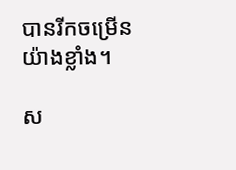បានរីកចម្រើនយ៉ាងខ្លាំង។

ស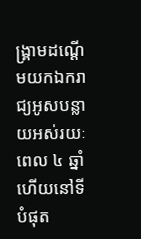ង្គ្រាមដណ្តើមយកឯករាជ្យអូសបន្លាយអស់រយៈពេល ៤ ឆ្នាំ ហើយនៅទីបំផុត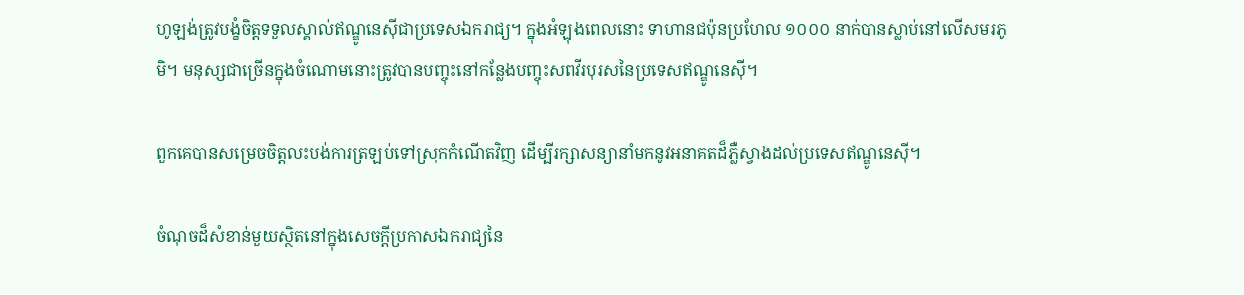ហូឡង់ត្រូវបង្ខំចិត្តទទួលស្គាល់ឥណ្ឌូនេស៊ីជាប្រទេសឯករាជ្យ។ ក្នុងអំឡុងពេលនោះ ទាហានជប៉ុនប្រហែល ១០០០ នាក់បានស្លាប់នៅលើសមរភូមិ។ មនុស្សជាច្រើនក្នុងចំណោមនោះត្រូវបានបញ្ចុះនៅកន្លែងបញ្ចុះសពវីរបុរសនៃប្រទេសឥណ្ឌូនេស៊ី។

ពួកគេបានសម្រេចចិត្តលះបង់ការត្រឡប់ទៅស្រុកកំណើតវិញ ដើម្បីរក្សាសន្យានាំមកនូវអនាគតដ៏ភ្លឺស្វាងដល់ប្រទេសឥណ្ឌូនេស៊ី។

ចំណុចដ៏សំខាន់មួយស្ថិតនៅក្នុងសេចក្តីប្រកាសឯករាជ្យនៃ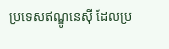ប្រទេសឥណ្ឌូនេស៊ី ដែលប្រ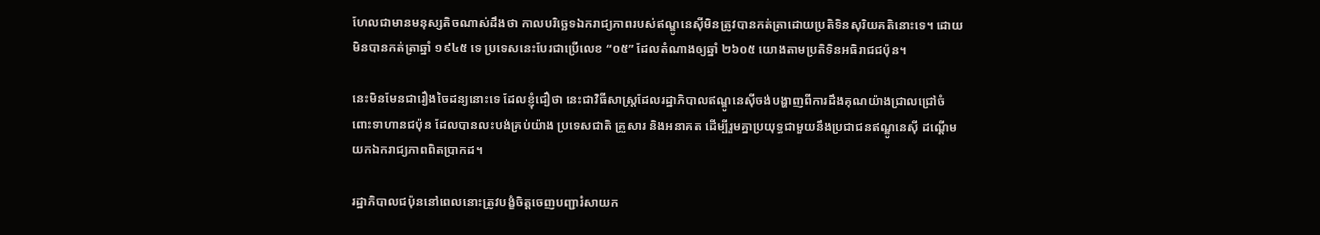ហែលជាមានមនុស្សតិចណាស់ដឹងថា កាលបរិច្ឆេទឯករាជ្យភាពរបស់ឥណ្ឌូនេស៊ីមិនត្រូវបានកត់ត្រាដោយប្រតិទិនសុរិយគតិនោះទេ។ ដោយមិនបានកត់ត្រាឆ្នាំ ១៩៤៥ ទេ ប្រទេសនេះបែរជាប្រើលេខ “០៥” ដែលតំណាងឲ្យឆ្នាំ ២៦០៥ យោងតាមប្រតិទិនអធិរាជជប៉ុន។

នេះមិនមែនជារឿងចៃដន្យនោះទេ ដែលខ្ញុំជឿថា នេះជាវិធីសាស្រ្តដែលរដ្ឋាភិបាលឥណ្ឌូនេស៊ីចង់បង្ហាញពីការដឹងគុណយ៉ាងជ្រាលជ្រៅចំពោះទាហានជប៉ុន ដែលបានលះបង់គ្រប់យ៉ាង ប្រទេសជាតិ គ្រួសារ និងអនាគត ដើម្បីរួមគ្នាប្រយុទ្ធជាមួយនឹងប្រជាជនឥណ្ឌូនេស៊ី ដណ្តើមយកឯករាជ្យភាពពិតប្រាកដ។

រដ្ឋាភិបាលជប៉ុននៅពេលនោះត្រូវបង្ខំចិត្តចេញបញ្ជារំសាយក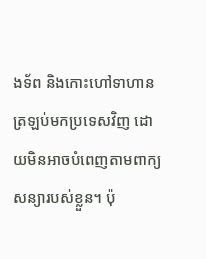ងទ័ព និងកោះហៅទាហានត្រឡប់មកប្រទេសវិញ ដោយមិនអាចបំពេញតាមពាក្យសន្យារបស់ខ្លួន។ ប៉ុ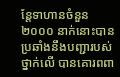ន្តែទាហានចំនួន ២០០០ នាក់នោះបានប្រឆាំងនឹងបញ្ជារបស់ថ្នាក់លើ បានគោរពពា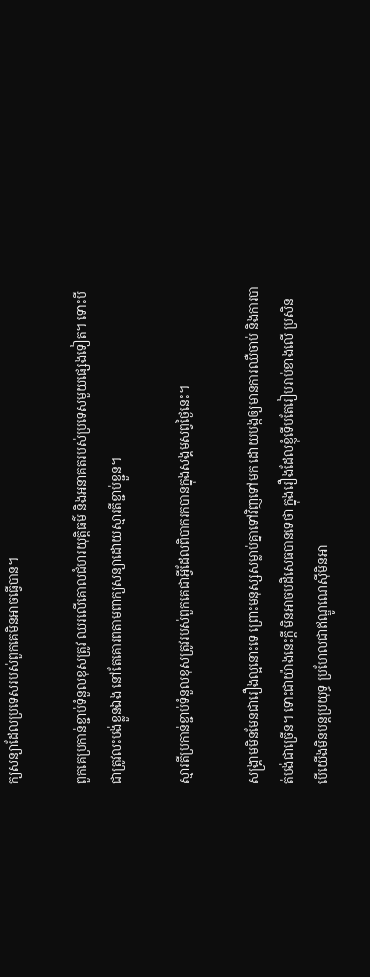ក្យសន្យាដែលប្រទេសរបស់ពួកគេមិនអាចធ្វើបាន។

ពួកគេប្រកាន់ខ្ជាប់ទំនួលខុសត្រូវ ឈរលើគោលជំហរយុត្តិធម៌ និងអនាគតរបស់ប្រទេសមួយផ្សេងទៀត។ ទោះបីជាត្រូវលះបង់ខ្លួនឯង នៅតែគោរពតាមពាក្យសន្យាដោយស្មារតីខ្ជាប់ខ្ជួន។

ស្មារតីប្រកាន់ខ្ជាប់ទំនួលខុសត្រូវរបស់ពួកគេជាអ្វីដែលពិបាករកបានក្នុងសង្គមសព្វថ្ងៃនេះ។

សង្គ្រាមមិនមែនជារឿងល្អនោះទេ ព្រោះមនុស្សសម្លាប់គ្នាទៅវិញទៅមក ដោយបង្កឲ្យមានការឈឺចាប់ និងការបាត់បង់ជាច្រើន។ ទោះជាយ៉ាងនេះក្តី មិនអាចបដិសេធបានទេថា ក្នុងរឿងដែលខ្ញុំទើបតែរៀបរាប់ខាងលើ ប្រសិនបើយើងមិនបន្តប្រយុទ្ធ ប្រហែលជាឥណ្ឌូណេស៊ីមិនអា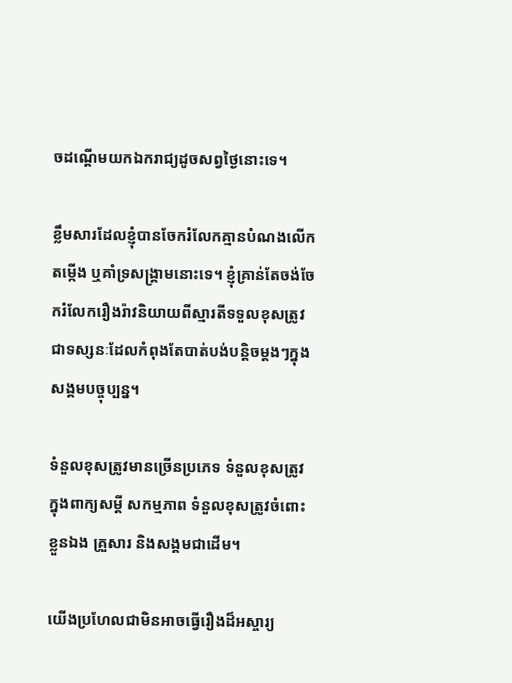ចដណ្តើមយកឯករាជ្យដូចសព្វថ្ងៃនោះទេ។

ខ្លឹមសារដែលខ្ញុំបានចែករំលែកគ្មានបំណងលើកតម្កើង ឬគាំទ្រសង្រ្គាមនោះទេ។ ខ្ញុំគ្រាន់តែចង់ចែករំលែករឿងរ៉ាវនិយាយពីស្មារតីទទួលខុសត្រូវ ជាទស្សនៈដែលកំពុងតែបាត់បង់បន្តិចម្តងៗក្នុងសង្គមបច្ចុប្បន្ន។

ទំនួលខុសត្រូវមានច្រើនប្រភេទ ទំនួលខុសត្រូវក្នុងពាក្យសម្ដី សកម្មភាព ទំនួលខុសត្រូវចំពោះខ្លួនឯង គ្រួសារ និងសង្គមជាដើម។

យើងប្រហែលជាមិនអាចធ្វើរឿងដ៏អស្ចារ្យ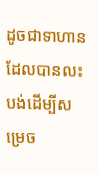ដូចជាទាហានដែលបានលះបង់ដើម្បីសម្រេច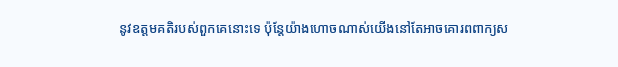នូវឧត្តមគតិរបស់ពួកគេនោះទេ ប៉ុន្តែយ៉ាងហោចណាស់យើងនៅតែអាចគោរពពាក្យស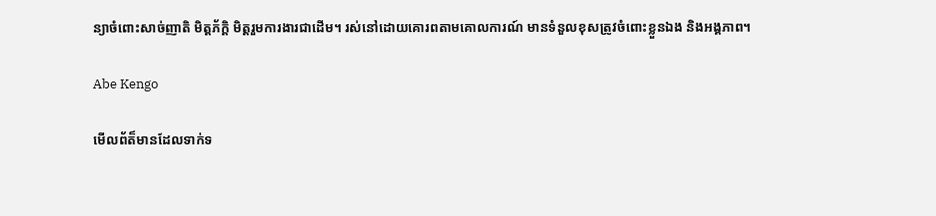ន្យាចំពោះសាច់ញាតិ មិត្តភ័ក្តិ មិត្តរួមការងារជាដើម។ រស់នៅដោយគោរពតាមគោលការណ៍ មានទំនួលខុសត្រូវចំពោះខ្លួនឯង និងអង្គភាព។

Abe Kengo

មើលព័ត៏មានដែលទាក់ទ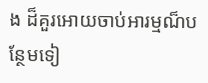ង ដ៏គួរអោយចាប់អារម្មណ៏បន្ថែមទៀ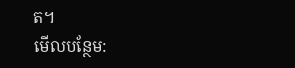ត។
មើលបន្ថែម: